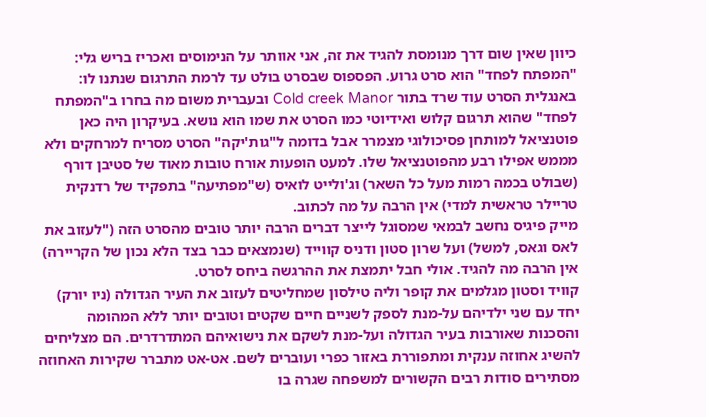כיוון שאין שום דרך מנומסת להגיד את זה, אני אוותר על הנימוסים ואכריז בריש גלי: "המפתח לפחד" הוא סרט גרוע. הפספוס שבסרט בולט עד לרמת התרגום שנתנו לו: באנגלית הסרט עוד שרד בתור Cold creek Manor ובעברית משום מה בחרו ב"המפתח לפחד" שהוא תרגום קלוש ואידיוטי כמו הסרט את שמו הוא נושא. בעיקרון היה כאן פוטנציאל למותחן פסיכולוגי מצמרר אבל בדומה ל"גות'יקה" הסרט מסריח למרחקים ולא מממש אפילו רבע מהפוטנציאל שלו. למעט הופעות אורח טובות מאוד של סטיבן דורף (שבולט בכמה רמות מעל כל השאר) וג'ולייט לואיס (ש"מפתיעה" בתפקיד של רדנקית טריילר טראשית למדי) אין הרבה על מה לכתוב.
מייק פיגיס נחשב לבמאי שמסוגל לייצר דברים הרבה יותר טובים מהסרט הזה ("לעזוב את לאס וגאס, למשל) ועל שרון סטון ודניס קווייד (שנמצאים כבר בצד הלא נכון של הקריירה) אין הרבה מה להגיד. אולי חבל יתמצת את ההרגשה ביחס לסרט.
קוויד וסטון מגלמים את קופר וליה טילסון שמחליטים לעזוב את העיר הגדולה (ניו יורק) יחד עם שני ילדיהם על-מנת לספק לשניים חיים שקטים וטובים יותר ללא המהומה והסכנות שאורבות בעיר הגדולה ועל-מנת לשקם את נישואיהם המתדרדרים. הם מצליחים להשיג אחוזה ענקית ומתפוררת באזור כפרי ועוברים לשם. אט-אט מתברר שקירות האחוזה מסתירים סודות רבים הקשורים למשפחה שגרה בו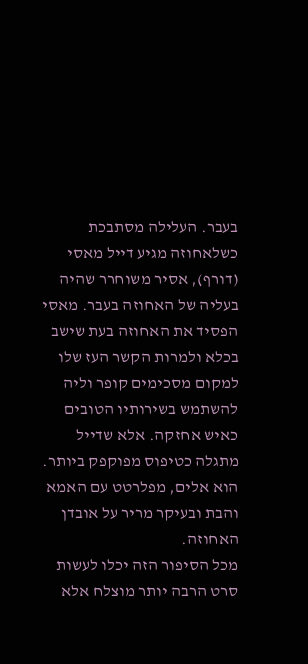בעבר. העלילה מסתבכת כשלאחוזה מגיע דייל מאסי (דורף), אסיר משוחרר שהיה בעליה של האחוזה בעבר. מאסי הפסיד את האחוזה בעת שישב בכלא ולמרות הקשר העז שלו למקום מסכימים קופר וליה להשתמש בשירותיו הטובים כאיש אחזקה. אלא שדייל מתגלה כטיפוס מפוקפק ביותר. הוא אלים, מפלרטט עם האמא והבת ובעיקר מריר על אובדן האחוזה.
מכל הסיפור הזה יכלו לעשות סרט הרבה יותר מוצלח אלא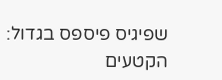שפיגיס פיספס בגדול: הקטעים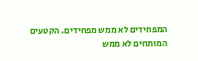המפחידים לא ממש מפחידים. הקטעים המותחים לא ממש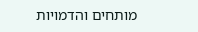מותחים והדמויות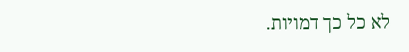לא כל כך דמויות.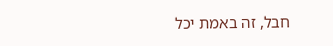חבל, זה באמת יכל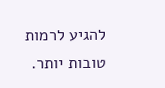להגיע לרמות טובות יותר.